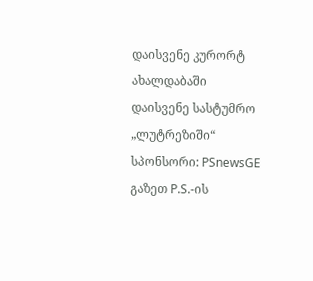დაისვენე კურორტ ახალდაბაში
დაისვენე სასტუმრო „ლუტრეზიში“
სპონსორი: PSnewsGE
გაზეთ P.S.-ის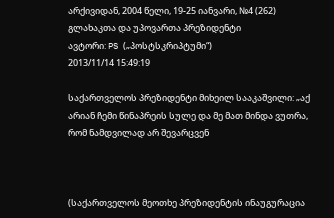არქივიდან, 2004 წელი, 19-25 იანვარი, №4 (262)
გლახაკთა და უპოვართა პრეზიდენტი
ავტორი: PS („პოსტსკრიპტუმი“)
2013/11/14 15:49:19

საქართველოს პრეზიდენტი მიხეილ სააკაშვილი: „აქ არიან ჩემი წინაპრეის სულე და მე მათ მინდა ვუთრა, რომ ნამდვილად არ შევარცვენ



(საქართველოს მეოთხე პრეზიდენტის ინაუგურაცია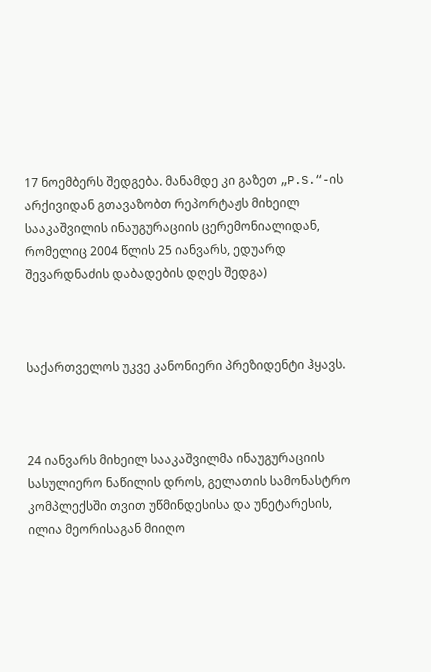17 ნოემბერს შედგება. მანამდე კი გაზეთ „P.S.“-ის არქივიდან გთავაზობთ რეპორტაჟს მიხეილ სააკაშვილის ინაუგურაციის ცერემონიალიდან, რომელიც 2004 წლის 25 იანვარს, ედუარდ შევარდნაძის დაბადების დღეს შედგა)



საქართველოს უკვე კანონიერი პრეზიდენტი ჰყავს.



24 იანვარს მიხეილ სააკაშვილმა ინაუგურაციის სასულიერო ნაწილის დროს, გელათის სამონასტრო კომპლექსში თვით უწმინდესისა და უნეტარესის, ილია მეორისაგან მიიღო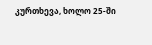კურთხევა, ხოლო 25-ში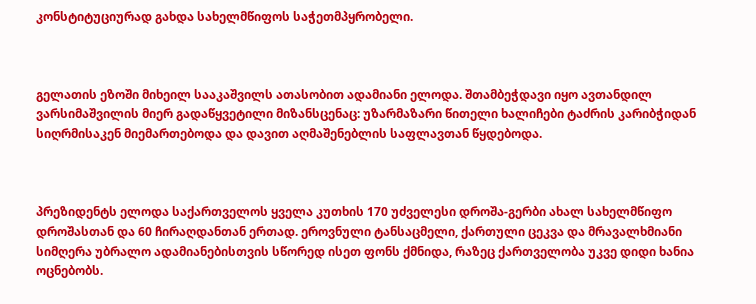კონსტიტუციურად გახდა სახელმწიფოს საჭეთმპყრობელი.



გელათის ეზოში მიხეილ სააკაშვილს ათასობით ადამიანი ელოდა. შთამბეჭდავი იყო ავთანდილ ვარსიმაშვილის მიერ გადაწყვეტილი მიზანსცენაც: უზარმაზარი წითელი ხალიჩები ტაძრის კარიბჭიდან სიღრმისაკენ მიემართებოდა და დავით აღმაშენებლის საფლავთან წყდებოდა.



პრეზიდენტს ელოდა საქართველოს ყველა კუთხის 170 უძველესი დროშა-გერბი ახალ სახელმწიფო დროშასთან და 60 ჩირაღდანთან ერთად. ეროვნული ტანსაცმელი, ქართული ცეკვა და მრავალხმიანი სიმღერა უბრალო ადამიანებისთვის სწორედ ისეთ ფონს ქმნიდა, რაზეც ქართველობა უკვე დიდი ხანია ოცნებობს.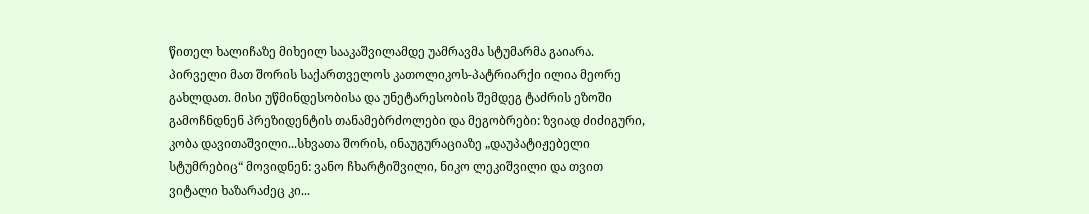წითელ ხალიჩაზე მიხეილ სააკაშვილამდე უამრავმა სტუმარმა გაიარა. პირველი მათ შორის საქართველოს კათოლიკოს-პატრიარქი ილია მეორე გახლდათ. მისი უწმინდესობისა და უნეტარესობის შემდეგ ტაძრის ეზოში გამოჩნდნენ პრეზიდენტის თანამებრძოლები და მეგობრები: ზვიად ძიძიგური, კობა დავითაშვილი...სხვათა შორის, ინაუგურაციაზე „დაუპატიჟებელი სტუმრებიც“ მოვიდნენ: ვანო ჩხარტიშვილი, ნიკო ლეკიშვილი და თვით ვიტალი ხაზარაძეც კი...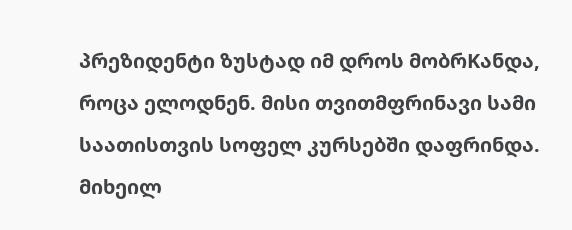პრეზიდენტი ზუსტად იმ დროს მობრKანდა, როცა ელოდნენ. მისი თვითმფრინავი სამი საათისთვის სოფელ კურსებში დაფრინდა. მიხეილ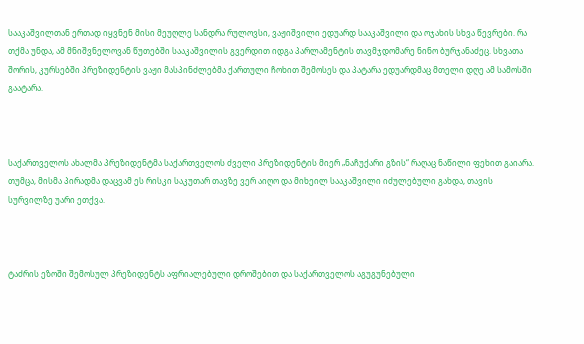სააკაშვილთან ერთად იყვნენ მისი მეუღლე სანდრა რულოვსი, ვაჟიშვილი ედუარდ სააკაშვილი და ოჯახის სხვა წევრები. რა თქმა უნდა, ამ მნიშვნელოვან წუთებში სააკაშვილის გვერდით იდგა პარლამენტის თავმჯდომარე ნინო ბურჯანაძეც. სხვათა შორის, კურსებში პრეზიდენტის ვაჟი მასპინძლებმა ქართული ჩოხით შემოსეს და პატარა ედუარდმაც მთელი დღე ამ სამოსში გაატარა.



საქართველოს ახალმა პრეზიდენტმა საქართველოს ძველი პრეზიდენტის მიერ „ნაჩუქარი გზის“ რაღაც ნაწილი ფეხით გაიარა. თუმცა, მისმა პირადმა დაცვამ ეს რისკი საკუთარ თავზე ვერ აიღო და მიხეილ სააკაშვილი იძულებული გახდა, თავის სურვილზე უარი ეთქვა.



ტაძრის ეზოში შემოსულ პრეზიდენტს აფრიალებული დროშებით და საქართველოს აგუგუნებული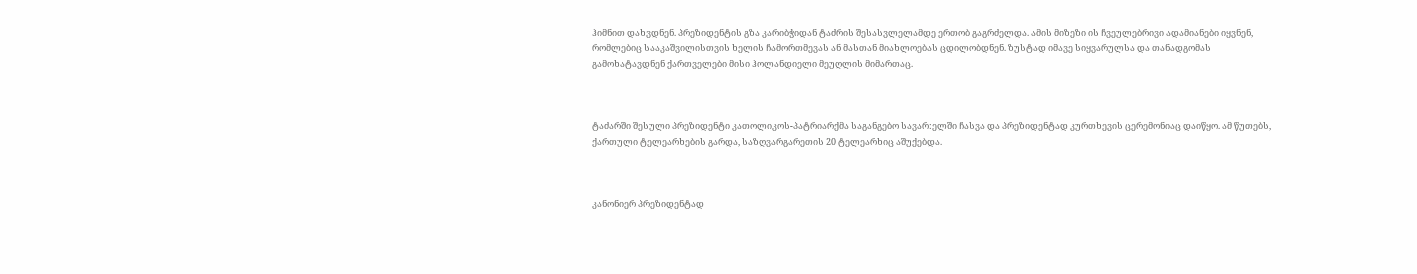ჰიმნით დახვდნენ. პრეზიდენტის გზა კარიბჭიდან ტაძრის შესასვლელამდე ერთობ გაგრძელდა. ამის მიზეზი ის ჩვეულებრივი ადამიანები იყვნენ, რომლებიც სააკაშვილისთვის ხელის ჩამორთმევას ან მასთან მიახლოებას ცდილობდნენ. ზუსტად იმავე სიყვარულსა და თანადგომას გამოხატავდნენ ქართველები მისი ჰოლანდიელი მეუღლის მიმართაც.



ტაძარში შესული პრეზიდენტი კათოლიკოს-პატრიარქმა საგანგებო სავარ:ელში ჩასვა და პრეზიდენტად კურთხევის ცერემონიაც დაიწყო. ამ წუთებს, ქართული ტელეარხების გარდა, საზღვარგარეთის 20 ტელეარხიც აშუქებდა.



კანონიერ პრეზიდენტად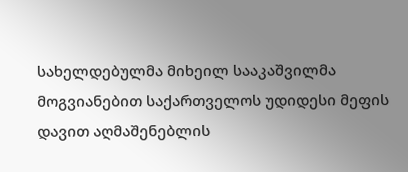სახელდებულმა მიხეილ სააკაშვილმა მოგვიანებით საქართველოს უდიდესი მეფის დავით აღმაშენებლის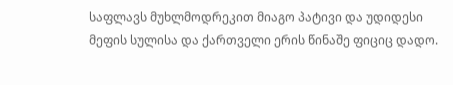საფლავს მუხლმოდრეკით მიაგო პატივი და უდიდესი მეფის სულისა და ქართველი ერის წინაშე ფიციც დადო.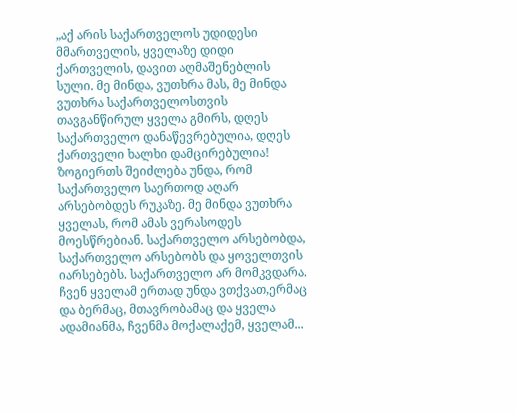„აქ არის საქართველოს უდიდესი მმართველის, ყველაზე დიდი ქართველის, დავით აღმაშენებლის სული. მე მინდა, ვუთხრა მას, მე მინდა ვუთხრა საქართველოსთვის თავგანწირულ ყველა გმირს, დღეს საქართველო დანაწევრებულია, დღეს ქართველი ხალხი დამცირებულია! ზოგიერთს შეიძლება უნდა, რომ საქართველო საერთოდ აღარ არსებობდეს რუკაზე. მე მინდა ვუთხრა ყველას, რომ ამას ვერასოდეს  მოესწრებიან. საქართველო არსებობდა, საქართველო არსებობს და ყოველთვის იარსებებს. საქართველო არ მომკვდარა. ჩვენ ყველამ ერთად უნდა ვთქვათ,ერმაც და ბერმაც, მთავრობამაც და ყველა ადამიანმა, ჩვენმა მოქალაქემ, ყველამ...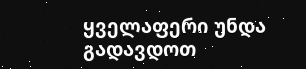ყველაფერი უნდა გადავდოთ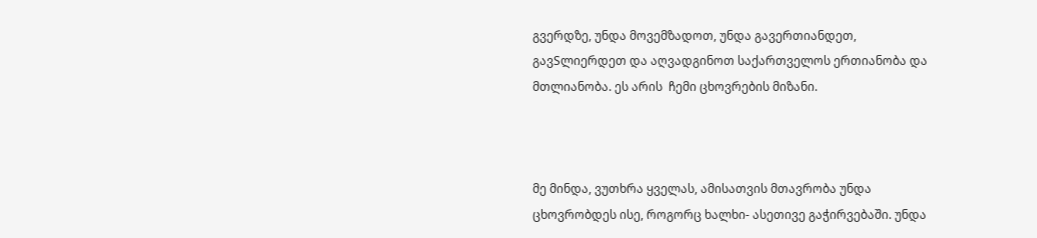გვერდზე, უნდა მოვემზადოთ, უნდა გავერთიანდეთ, გავSლიერდეთ და აღვადგინოთ საქართველოს ერთიანობა და მთლიანობა. ეს არის  ჩემი ცხოვრების მიზანი.



მე მინდა, ვუთხრა ყველას, ამისათვის მთავრობა უნდა ცხოვრობდეს ისე, როგორც ხალხი- ასეთივე გაჭირვებაში. უნდა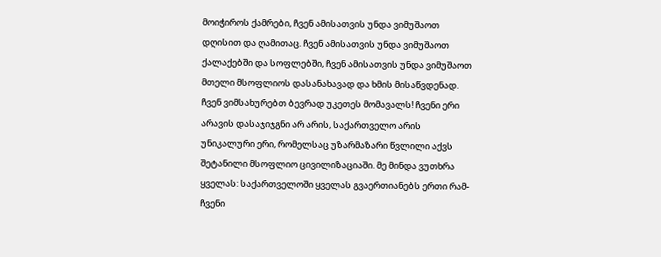მოიჭიროს ქამრები, ჩვენ ამისათვის უნდა ვიმუშაოთ დღისით და ღამითაც. ჩვენ ამისათვის უნდა ვიმუშაოთ ქალაქებში და სოფლებში, ჩვენ ამისათვის უნდა ვიმუშაოთ მთელი მსოფლიოს დასანახავად და ხმის მისაწვდენად. ჩვენ ვიმსახურებთ ბევრად უკეთეს მომავალს! ჩვენი ერი არავის დასაჯიჯგნი არ არის, საქართველო არის უნიკალური ერი, რომელსაც უზარმაზარი წვლილი აქვს შეტანილი მსოფლიო ცივილიზაციაში. მე მინდა ვუთხრა ყველას: საქართველოში ყველას გვაერთიანებს ერთი რამ- ჩვენი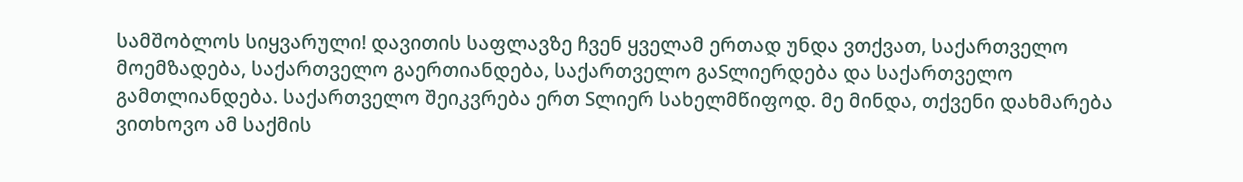სამშობლოს სიყვარული! დავითის საფლავზე ჩვენ ყველამ ერთად უნდა ვთქვათ, საქართველო მოემზადება, საქართველო გაერთიანდება, საქართველო გაSლიერდება და საქართველო გამთლიანდება. საქართველო შეიკვრება ერთ Sლიერ სახელმწიფოდ. მე მინდა, თქვენი დახმარება ვითხოვო ამ საქმის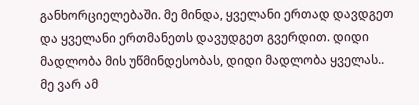განხორციელებაში. მე მინდა, ყველანი ერთად დავდგეთ და ყველანი ერთმანეთს დავუდგეთ გვერდით. დიდი მადლობა მის უწმინდესობას, დიდი მადლობა ყველას.. მე ვარ ამ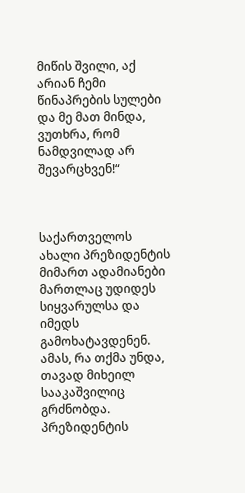მიწის შვილი, აქ არიან ჩემი წინაპრების სულები და მე მათ მინდა, ვუთხრა, რომ ნამდვილად არ შევარცხვენ!“



საქართველოს ახალი პრეზიდენტის მიმართ ადამიანები მართლაც უდიდეს სიყვარულსა და იმედს გამოხატავდენენ. ამას, რა თქმა უნდა, თავად მიხეილ სააკაშვილიც გრძნობდა. პრეზიდენტის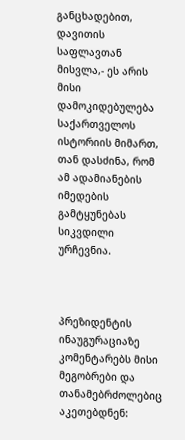განცხადებით, დავითის საფლავთან მისვლა,- ეს არის მისი დამოკიდებულება საქართველოს ისტორიის მიმართ, თან დასძინა, რომ ამ ადამიანების იმედების გამტყუნებას სიკვდილი ურჩევნია.



პრეზიდენტის ინაუგურაციაზე კომენტარებს მისი მეგობრები და თანამებრძოლებიც აკეთებდნენ: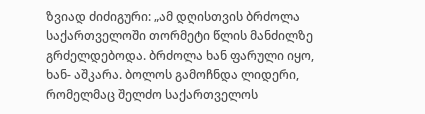ზვიად ძიძიგური: „ამ დღისთვის ბრძოლა საქართველოში თორმეტი წლის მანძილზე გრძელდებოდა. ბრძოლა ხან ფარული იყო, ხან- აშკარა. ბოლოს გამოჩნდა ლიდერი, რომელმაც შელძო საქართველოს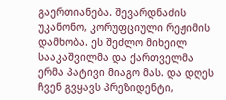გაერთიანება. შევარდნაძის უკანონო, კორუფციული რეჟიმის დამხობა. ეს შეძლო მიხეილ სააკაშვილმა და ქართველმა ერმა პატივი მიაგო მას. და დღეს ჩვენ გვყავს პრეზიდენტი,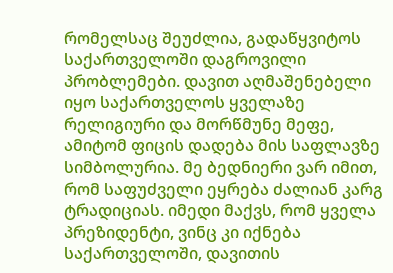რომელსაც შეუძლია, გადაწყვიტოს საქართველოში დაგროვილი პრობლემები. დავით აღმაშენებელი იყო საქართველოს ყველაზე რელიგიური და მორწმუნე მეფე, ამიტომ ფიცის დადება მის საფლავზე სიმბოლურია. მე ბედნიერი ვარ იმით, რომ საფუძველი ეყრება ძალიან კარგ ტრადიციას. იმედი მაქვს, რომ ყველა პრეზიდენტი, ვინც კი იქნება საქართველოში, დავითის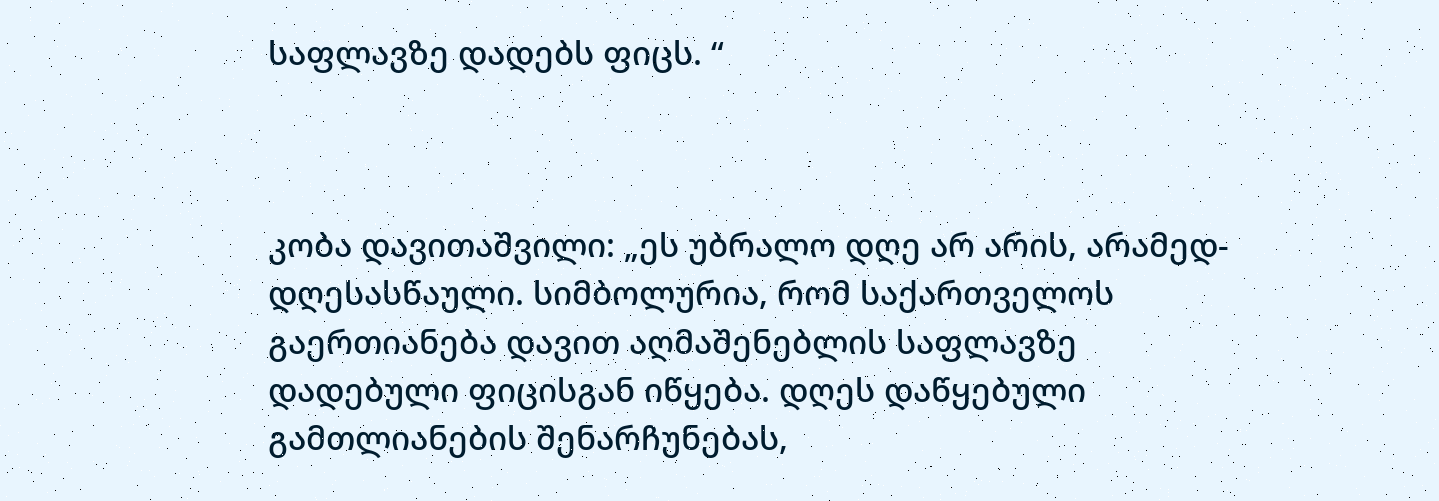საფლავზე დადებს ფიცს. “



კობა დავითაშვილი: „ეს უბრალო დღე არ არის, არამედ- დღესასწაული. სიმბოლურია, რომ საქართველოს გაერთიანება დავით აღმაშენებლის საფლავზე დადებული ფიცისგან იწყება. დღეს დაწყებული გამთლიანების შენარჩუნებას,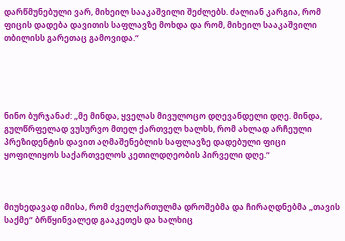დარწმუნებული ვარ, მიხეილ სააკაშვილი შეძლებს. ძალიან კარგია, რომ ფიცის დადება დავითის საფლავზე მოხდა და რომ, მიხეილ სააკაშვილი თბილისს გარეთაც გამოვიდა.“





ნინო ბურჯანაძ: „მე მინდა, ყველას მივულოცო დღევანდელი დღე. მინდა, გულწრფელად ვუსურვო მთელ ქართველ ხალხს, რომ ახლად არჩეული პრეზიდენტის დავით აღმაშენებლის საფლავზე დადებული ფიცი ყოფილიყოს საქართველოს კეთილდღეობის პირველი დღე.“



მიუხედავად იმისა, რომ ძველქართულმა დროშებმა და ჩირაღდნებმა „თავის საქმე“ ბრწყინვალედ გააკეთეს და ხალხიც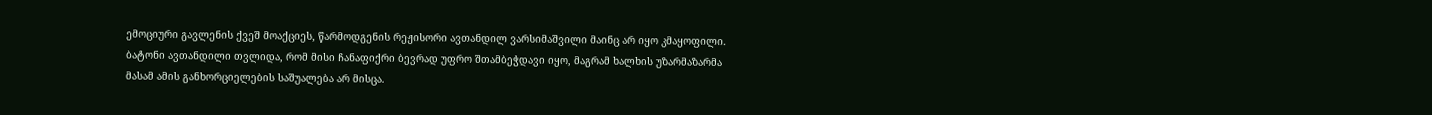ემოციური გავლენის ქვეშ მოაქციეს, წარმოდგენის რეჟისორი ავთანდილ ვარსიმაშვილი მაინც არ იყო კმაყოფილი.  ბატონი ავთანდილი თვლიდა, რომ მისი ჩანაფიქრი ბევრად უფრო შთამბეჭდავი იყო, მაგრამ ხალხის უზარმაზარმა მასამ ამის განხორციელების საშუალება არ მისცა.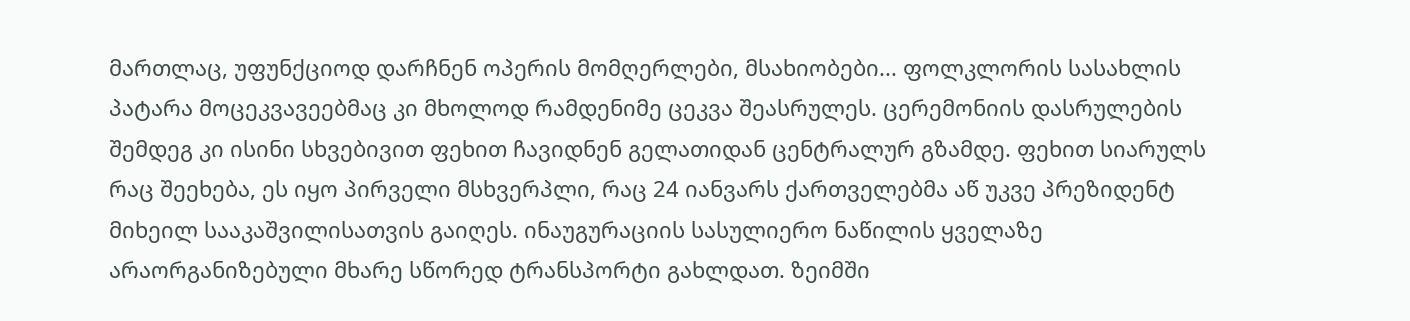მართლაც, უფუნქციოდ დარჩნენ ოპერის მომღერლები, მსახიობები... ფოლკლორის სასახლის პატარა მოცეკვავეებმაც კი მხოლოდ რამდენიმე ცეკვა შეასრულეს. ცერემონიის დასრულების შემდეგ კი ისინი სხვებივით ფეხით ჩავიდნენ გელათიდან ცენტრალურ გზამდე. ფეხით სიარულს რაც შეეხება, ეს იყო პირველი მსხვერპლი, რაც 24 იანვარს ქართველებმა აწ უკვე პრეზიდენტ მიხეილ სააკაშვილისათვის გაიღეს. ინაუგურაციის სასულიერო ნაწილის ყველაზე არაორგანიზებული მხარე სწორედ ტრანსპორტი გახლდათ. ზეიმში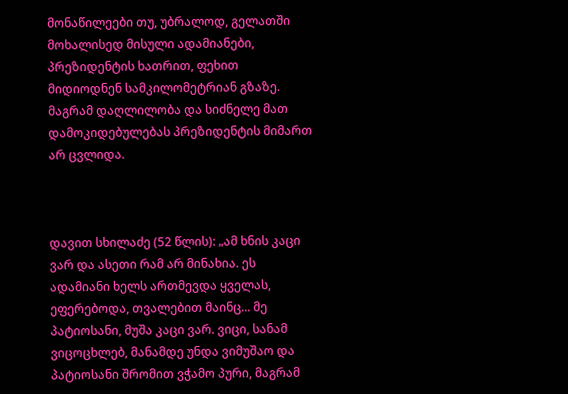მონაწილეები თუ, უბრალოდ, გელათში მოხალისედ მისული ადამიანები, პრეზიდენტის ხათრით, ფეხით მიდიოდნენ სამკილომეტრიან გზაზე. მაგრამ დაღლილობა და სიძნელე მათ დამოკიდებულებას პრეზიდენტის მიმართ არ ცვლიდა.



დავით სხილაძე (52 წლის): „ამ ხნის კაცი ვარ და ასეთი რამ არ მინახია. ეს ადამიანი ხელს ართმევდა ყველას, ეფერებოდა, თვალებით მაინც... მე პატიოსანი, მუშა კაცი ვარ. ვიცი, სანამ ვიცოცხლებ, მანამდე უნდა ვიმუშაო და პატიოსანი შრომით ვჭამო პური, მაგრამ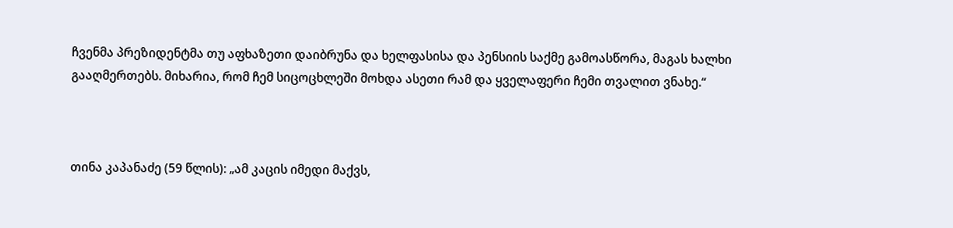ჩვენმა პრეზიდენტმა თუ აფხაზეთი დაიბრუნა და ხელფასისა და პენსიის საქმე გამოასწორა, მაგას ხალხი გააღმერთებს. მიხარია, რომ ჩემ სიცოცხლეში მოხდა ასეთი რამ და ყველაფერი ჩემი თვალით ვნახე.“



თინა კაპანაძე (59 წლის): „ამ კაცის იმედი მაქვს,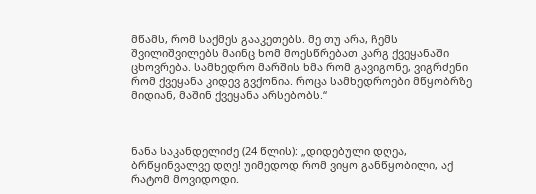მწამს, რომ საქმეს გააკეთებს. მე თუ არა, ჩემს შვილიშვილებს მაინც ხომ მოესწრებათ კარგ ქვეყანაში ცხოვრება. სამხედრო მარშის ხმა რომ გავიგონე, ვიგრძენი რომ ქვეყანა კიდევ გვქონია. როცა სამხედროები მწყობრზე მიდიან, მაშინ ქვეყანა არსებობს.“



ნანა საკანდელიძე (24 წლის): „დიდებული დღეა, ბრწყინვალვე დღე! უიმედოდ რომ ვიყო განწყობილი, აქ რატომ მოვიდოდი.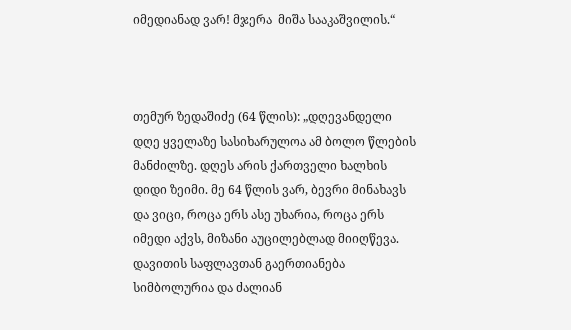იმედიანად ვარ! მჯერა  მიშა სააკაშვილის.“



თემურ ზედაშიძე (64 წლის): „დღევანდელი დღე ყველაზე სასიხარულოა ამ ბოლო წლების მანძილზე. დღეს არის ქართველი ხალხის დიდი ზეიმი. მე 64 წლის ვარ, ბევრი მინახავს და ვიცი, როცა ერს ასე უხარია, როცა ერს იმედი აქვს, მიზანი აუცილებლად მიიღწევა. დავითის საფლავთან გაერთიანება სიმბოლურია და ძალიან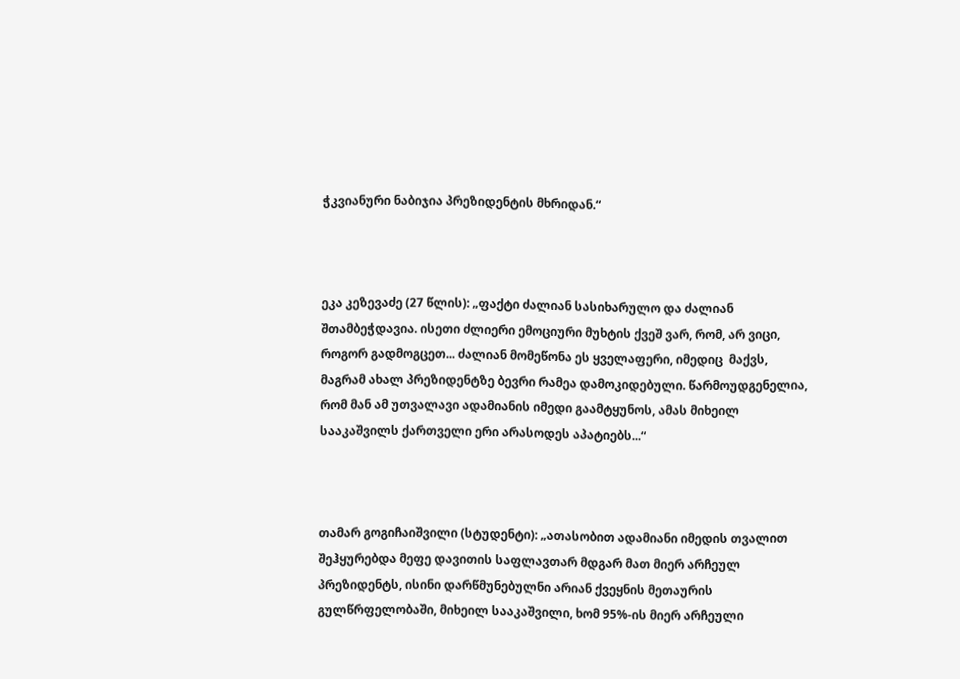ჭკვიანური ნაბიჯია პრეზიდენტის მხრიდან.“



ეკა კეზევაძე (27 წლის): „ფაქტი ძალიან სასიხარულო და ძალიან შთამბეჭდავია. ისეთი ძლიერი ემოციური მუხტის ქვეშ ვარ, რომ, არ ვიცი, როგორ გადმოგცეთ... ძალიან მომეწონა ეს ყველაფერი, იმედიც  მაქვს, მაგრამ ახალ პრეზიდენტზე ბევრი რამეა დამოკიდებული. წარმოუდგენელია, რომ მან ამ უთვალავი ადამიანის იმედი გაამტყუნოს, ამას მიხეილ სააკაშვილს ქართველი ერი არასოდეს აპატიებს...“



თამარ გოგიჩაიშვილი (სტუდენტი): „ათასობით ადამიანი იმედის თვალით შეჰყურებდა მეფე დავითის საფლავთარ მდგარ მათ მიერ არჩეულ პრეზიდენტს, ისინი დარწმუნებულნი არიან ქვეყნის მეთაურის გულწრფელობაში, მიხეილ სააკაშვილი, ხომ 95%-ის მიერ არჩეული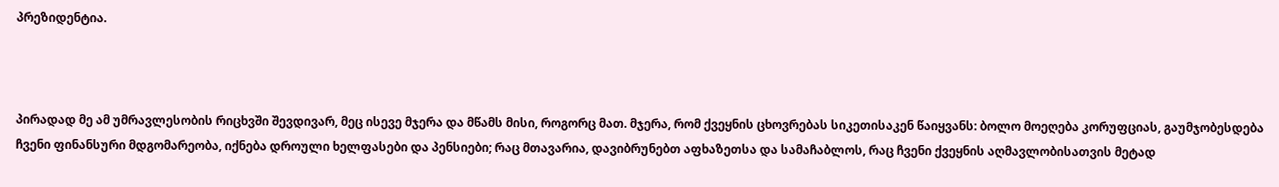პრეზიდენტია.



პირადად მე ამ უმრავლესობის რიცხვში შევდივარ, მეც ისევე მჯერა და მწამს მისი, როგორც მათ. მჯერა, რომ ქვეყნის ცხოვრებას სიკეთისაკენ წაიყვანს: ბოლო მოეღება კორუფციას, გაუმჯობესდება ჩვენი ფინანსური მდგომარეობა, იქნება დროული ხელფასები და პენსიები; რაც მთავარია, დავიბრუნებთ აფხაზეთსა და სამაჩაბლოს, რაც ჩვენი ქვეყნის აღმავლობისათვის მეტად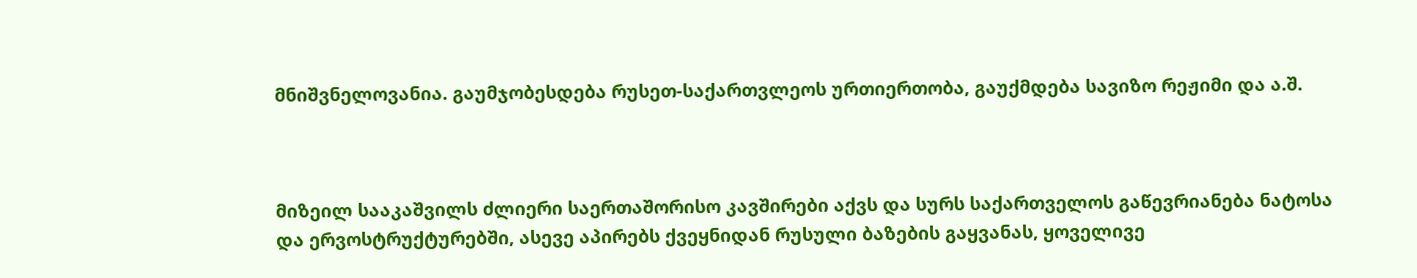მნიშვნელოვანია. გაუმჯობესდება რუსეთ-საქართვლეოს ურთიერთობა, გაუქმდება სავიზო რეჟიმი და ა.შ.



მიზეილ სააკაშვილს ძლიერი საერთაშორისო კავშირები აქვს და სურს საქართველოს გაწევრიანება ნატოსა და ერვოსტრუქტურებში, ასევე აპირებს ქვეყნიდან რუსული ბაზების გაყვანას, ყოველივე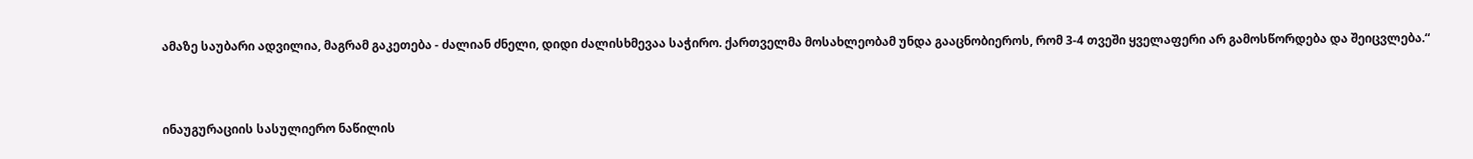ამაზე საუბარი ადვილია, მაგრამ გაკეთება - ძალიან ძნელი, დიდი ძალისხმევაა საჭირო. ქართველმა მოსახლეობამ უნდა გააცნობიეროს, რომ 3-4 თვეში ყველაფერი არ გამოსწორდება და შეიცვლება.“



ინაუგურაციის სასულიერო ნაწილის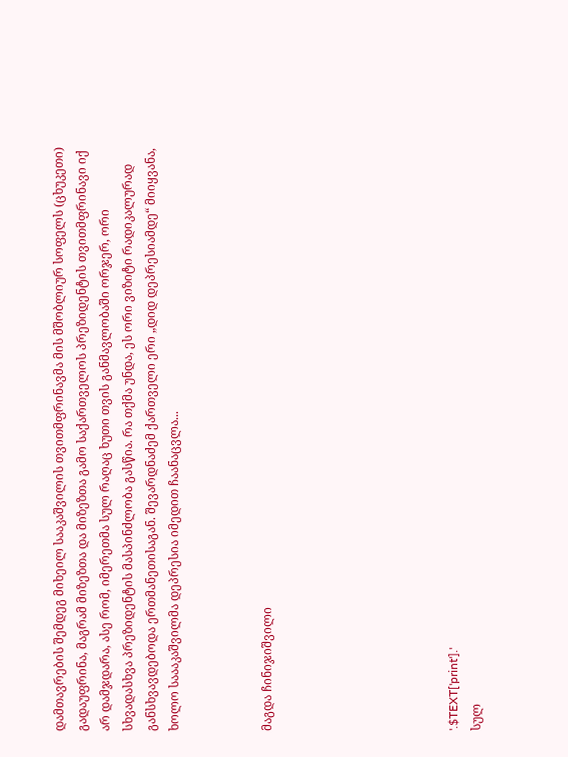დამთავრების შემდეგ მიხეილ სააკაშვილის თვითმფრინავმა მის მშობლიურ სოფელს (ცხუკეთი) გადაუფრინა, მაგრამ მიზეზთა და მიზეზთა გამო საქართველოს პრეზიდენტის თვითმფრინავი იქ არ დამჯდარა, ასე რომ, იმერეთმა სულ რაღაც ხუთი თვის განმავლობაში ორჯერ, ორი სხვადასხვა პრეზიდენტის მასპინძლობა გასწია. რა თქმა უნდა, ეს ორი ვიზიტი რადიკალურად განსხვავდებოდა ერთმანეთისაგან. შევარდნაძემ ქართველი ერი „დიდ დეპრესიამდე“ მიიყვანა, ხოლო საააკაშვილმა დეპრესია იმედით ჩაანაცვლა...



მაგდა ჩინიჯიშვილი







'.$TEXT['print'].'
სულ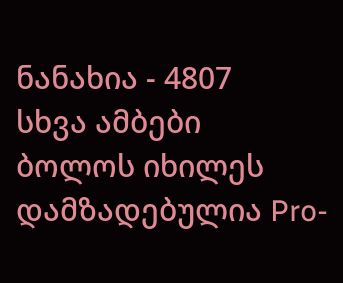ნანახია - 4807
სხვა ამბები
ბოლოს იხილეს
დამზადებულია Pro-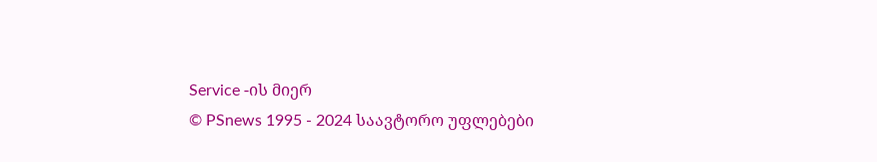Service -ის მიერ
© PSnews 1995 - 2024 საავტორო უფლებები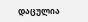დაცულია